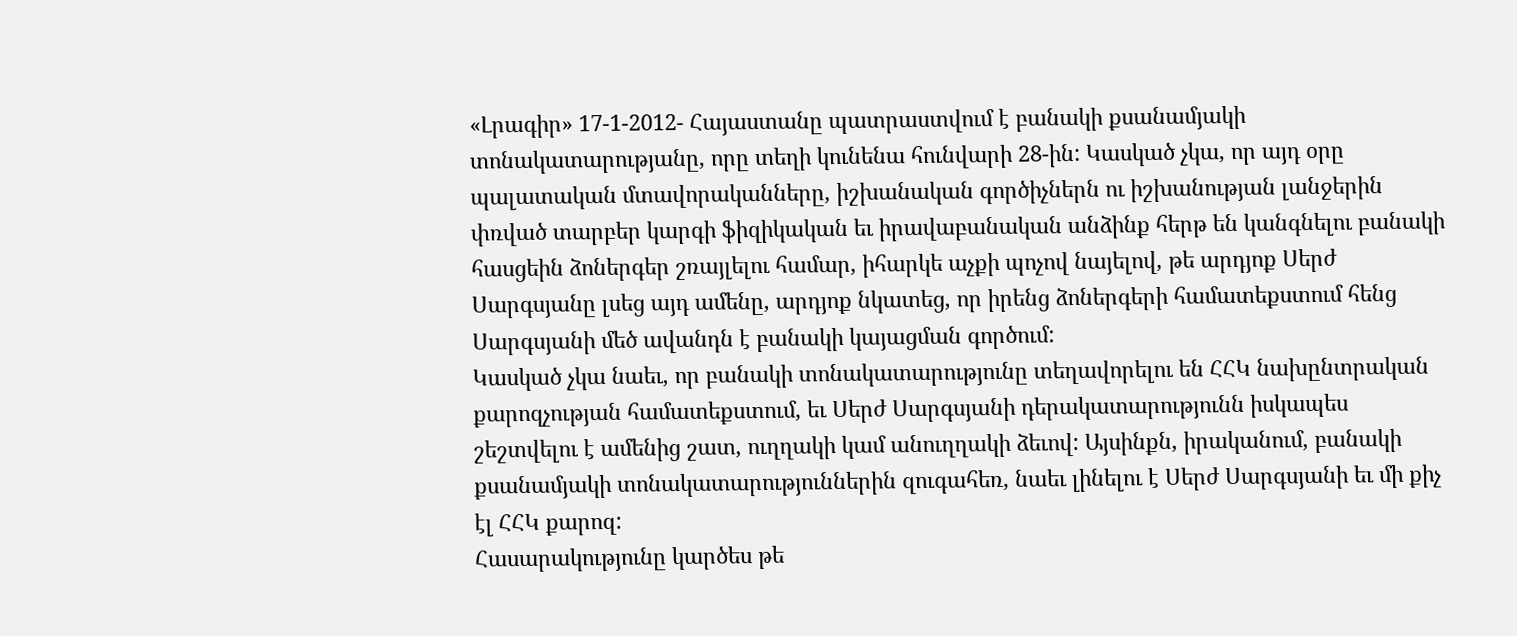«Լրագիր» 17-1-2012- Հայաստանը պատրաստվում է բանակի քսանամյակի տոնակատարությանը, որը տեղի կունենա հունվարի 28-ին: Կասկած չկա, որ այդ օրը պալատական մտավորականները, իշխանական գործիչներն ու իշխանության լանջերին փռված տարբեր կարգի ֆիզիկական եւ իրավաբանական անձինք հերթ են կանգնելու բանակի հասցեին ձոներգեր շռայլելու համար, իհարկե աչքի պոչով նայելով, թե արդյոք Սերժ Սարգսյանը լսեց այդ ամենը, արդյոք նկատեց, որ իրենց ձոներգերի համատեքստում հենց Սարգսյանի մեծ ավանդն է բանակի կայացման գործում:
Կասկած չկա նաեւ, որ բանակի տոնակատարությունը տեղավորելու են ՀՀԿ նախընտրական քարոզչության համատեքստում, եւ Սերժ Սարգսյանի դերակատարությունն իսկապես շեշտվելու է ամենից շատ, ուղղակի կամ անուղղակի ձեւով: Այսինքն, իրականում, բանակի քսանամյակի տոնակատարություններին զուգահեռ, նաեւ լինելու է Սերժ Սարգսյանի եւ մի քիչ էլ ՀՀԿ քարոզ:
Հասարակությունը կարծես թե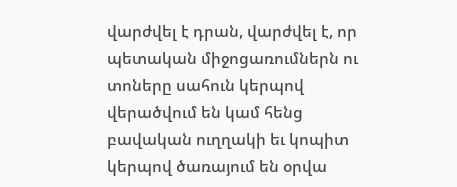վարժվել է դրան, վարժվել է, որ պետական միջոցառումներն ու տոները սահուն կերպով վերածվում են կամ հենց բավական ուղղակի եւ կոպիտ կերպով ծառայում են օրվա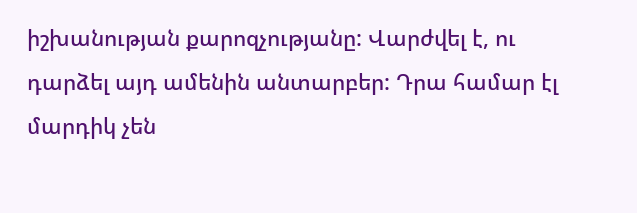իշխանության քարոզչությանը: Վարժվել է, ու դարձել այդ ամենին անտարբեր: Դրա համար էլ մարդիկ չեն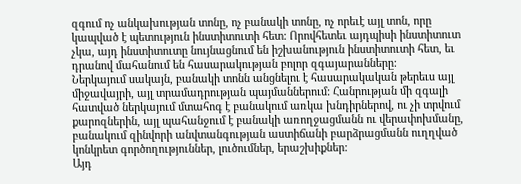զգում ոչ անկախության տոնը, ոչ բանակի տոնը, ոչ որեւէ այլ տոն, որը կապված է պետություն ինստիտուտի հետ: Որովհետեւ այդպիսի ինստիտուտ չկա, այդ ինստիտուտը նույնացնում են իշխանություն ինստիտուտի հետ, եւ դրանով մահանում են հասարակության բոլոր զգայարանները:
Ներկայում սակայն, բանակի տոնն անցնելու է հասարակական թերեւս այլ միջավայրի, այլ տրամադրության պայմաններում: Հանրության մի զգալի հատված ներկայում մտահոգ է բանակում առկա խնդիրներով, ու չի տրվում քարոզներին, այլ պահանջում է բանակի առողջացմանն ու վերափոխմանը, բանակում զինվորի անվտանգության աստիճանի բարձրացմանն ուղղված կոնկրետ գործողություններ, լուծումներ, երաշխիքներ:
Այդ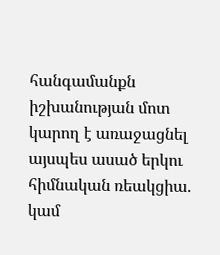հանգամանքն իշխանության մոտ կարող է առաջացնել այսպես ասած երկու հիմնական ռեակցիա. կամ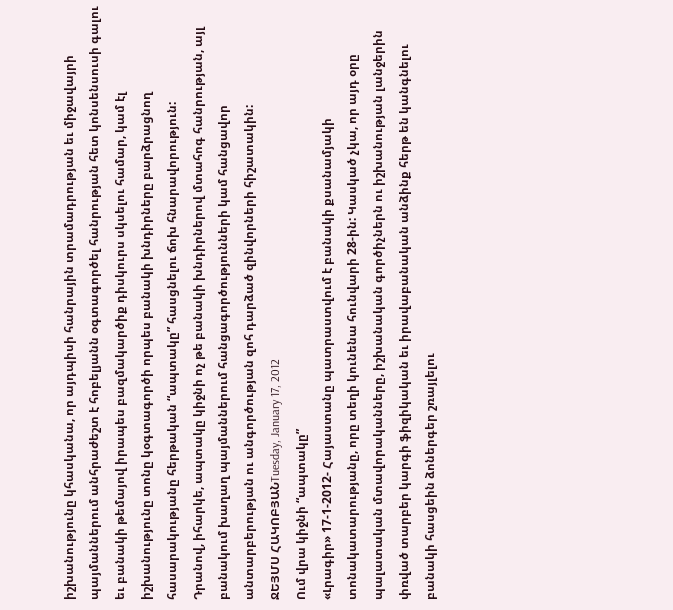իշխանությունը կհասկանա, որ այդպիսի հանրային տրամադրության եւ միջավայրի պայմաններում անհրաժեշտ է հոբելյանն օգտագործել հանրության հետ կոնսենսուսի գալու եւ բանակի թեմայով իրապես բազմակարծիք դիսկուրս սկսելու համար, կամ էլ իշխանությունը տոնը կօգտագործի որպես բանակի խնդիրները բարձրացնող հասարակությանը հերթական “ապտակը” հասցնելու ճոխ հնարավորություն:
Դրանով, իհարկե, ապտակը կիջնի ոչ թե բանակի խնդիրներով մտահոգ հանրության, այլ բանակում խաղաղ պայմաններում հանցագործությունների կամ հանցավոր անտարբերության ու անգործության զոհ դարձած զինվորների հիշատակին:
ՋԵՅՄՍ ՀԱԿՈԲՅԱՆTuesday, January 17, 2012
Ում վրա կիջնի “ապտակը”
«Լրագիր» 17-1-2012- Հայաստանը պատրաստվում է բանակի քսանամյակի տոնակատարությանը, որը տեղի կունենա հունվարի 28-ին: Կասկած չկա, որ այդ օրը պալատական մտավորականները, իշխանական գործիչներն ու իշխանության լանջերին փռված տարբեր կարգի ֆիզիկական եւ իրավաբանական անձինք հերթ են կանգնելու բանակի հասցեին ձոներգեր շռայլելու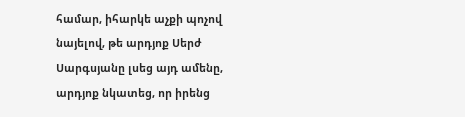համար, իհարկե աչքի պոչով նայելով, թե արդյոք Սերժ Սարգսյանը լսեց այդ ամենը, արդյոք նկատեց, որ իրենց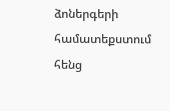ձոներգերի համատեքստում հենց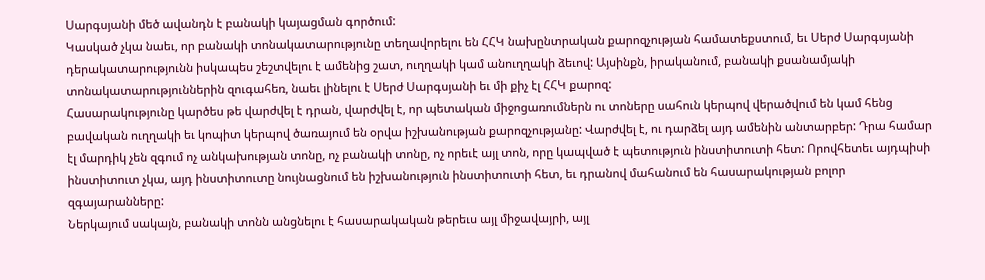Սարգսյանի մեծ ավանդն է բանակի կայացման գործում:
Կասկած չկա նաեւ, որ բանակի տոնակատարությունը տեղավորելու են ՀՀԿ նախընտրական քարոզչության համատեքստում, եւ Սերժ Սարգսյանի դերակատարությունն իսկապես շեշտվելու է ամենից շատ, ուղղակի կամ անուղղակի ձեւով: Այսինքն, իրականում, բանակի քսանամյակի տոնակատարություններին զուգահեռ, նաեւ լինելու է Սերժ Սարգսյանի եւ մի քիչ էլ ՀՀԿ քարոզ:
Հասարակությունը կարծես թե վարժվել է դրան, վարժվել է, որ պետական միջոցառումներն ու տոները սահուն կերպով վերածվում են կամ հենց բավական ուղղակի եւ կոպիտ կերպով ծառայում են օրվա իշխանության քարոզչությանը: Վարժվել է, ու դարձել այդ ամենին անտարբեր: Դրա համար էլ մարդիկ չեն զգում ոչ անկախության տոնը, ոչ բանակի տոնը, ոչ որեւէ այլ տոն, որը կապված է պետություն ինստիտուտի հետ: Որովհետեւ այդպիսի ինստիտուտ չկա, այդ ինստիտուտը նույնացնում են իշխանություն ինստիտուտի հետ, եւ դրանով մահանում են հասարակության բոլոր զգայարանները:
Ներկայում սակայն, բանակի տոնն անցնելու է հասարակական թերեւս այլ միջավայրի, այլ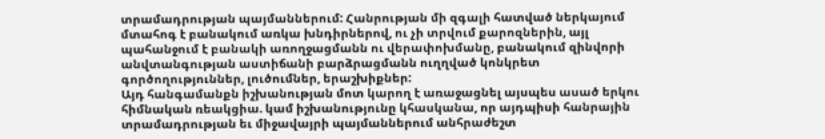տրամադրության պայմաններում: Հանրության մի զգալի հատված ներկայում մտահոգ է բանակում առկա խնդիրներով, ու չի տրվում քարոզներին, այլ պահանջում է բանակի առողջացմանն ու վերափոխմանը, բանակում զինվորի անվտանգության աստիճանի բարձրացմանն ուղղված կոնկրետ գործողություններ, լուծումներ, երաշխիքներ:
Այդ հանգամանքն իշխանության մոտ կարող է առաջացնել այսպես ասած երկու հիմնական ռեակցիա. կամ իշխանությունը կհասկանա, որ այդպիսի հանրային տրամադրության եւ միջավայրի պայմաններում անհրաժեշտ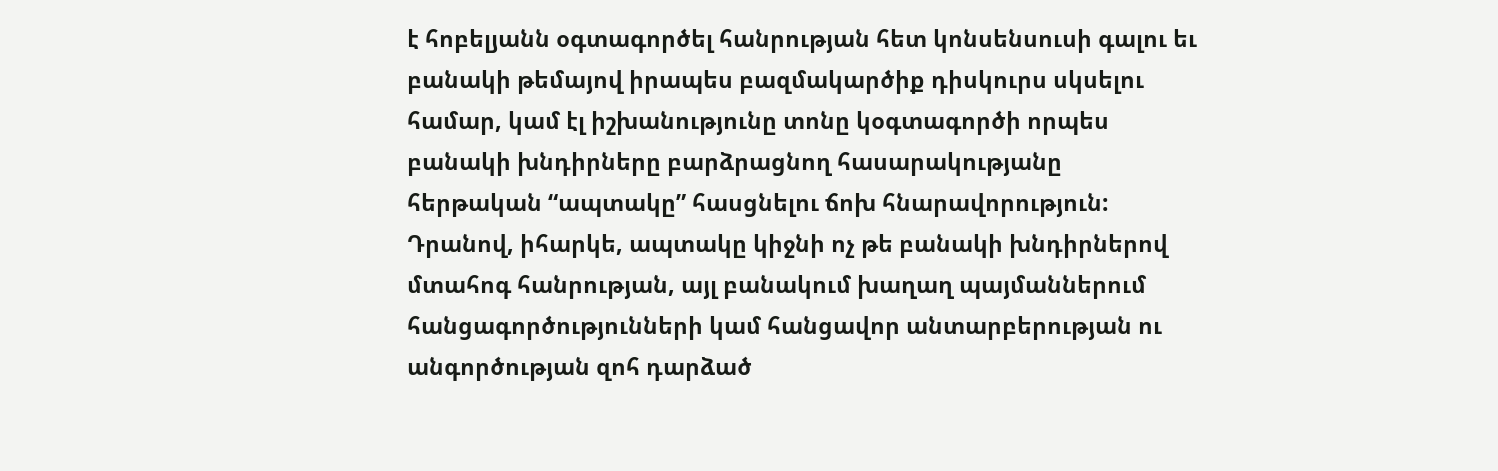է հոբելյանն օգտագործել հանրության հետ կոնսենսուսի գալու եւ բանակի թեմայով իրապես բազմակարծիք դիսկուրս սկսելու համար, կամ էլ իշխանությունը տոնը կօգտագործի որպես բանակի խնդիրները բարձրացնող հասարակությանը հերթական “ապտակը” հասցնելու ճոխ հնարավորություն:
Դրանով, իհարկե, ապտակը կիջնի ոչ թե բանակի խնդիրներով մտահոգ հանրության, այլ բանակում խաղաղ պայմաններում հանցագործությունների կամ հանցավոր անտարբերության ու անգործության զոհ դարձած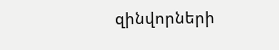զինվորների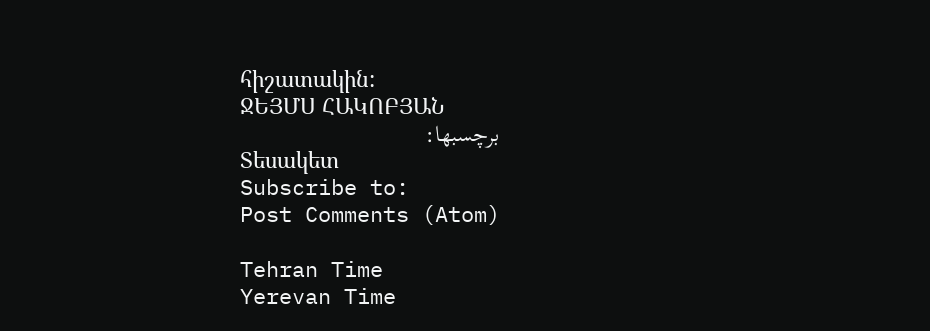հիշատակին:
ՋԵՅՄՍ ՀԱԿՈԲՅԱՆ
برچسبها:
Տեսակետ
Subscribe to:
Post Comments (Atom)

Tehran Time
Yerevan Time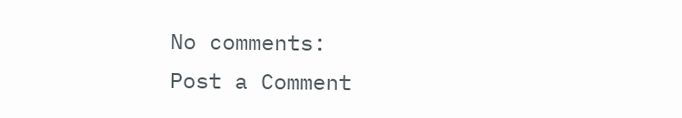No comments:
Post a Comment